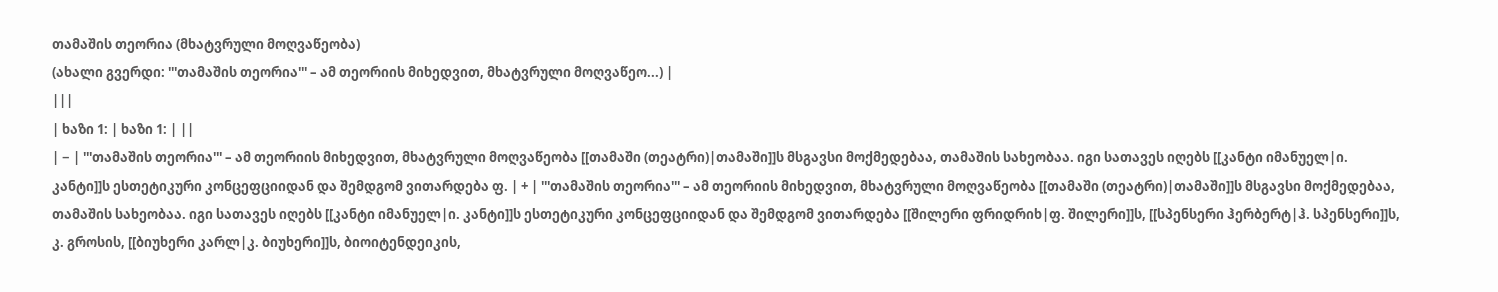თამაშის თეორია (მხატვრული მოღვაწეობა)
(ახალი გვერდი: '''თამაშის თეორია''' – ამ თეორიის მიხედვით, მხატვრული მოღვაწეო...) |
|||
| ხაზი 1: | ხაზი 1: | ||
| − | '''თამაშის თეორია''' – ამ თეორიის მიხედვით, მხატვრული მოღვაწეობა [[თამაში (თეატრი)|თამაში]]ს მსგავსი მოქმედებაა, თამაშის სახეობაა. იგი სათავეს იღებს [[კანტი იმანუელ|ი. კანტი]]ს ესთეტიკური კონცეფციიდან და შემდგომ ვითარდება ფ. | + | '''თამაშის თეორია''' – ამ თეორიის მიხედვით, მხატვრული მოღვაწეობა [[თამაში (თეატრი)|თამაში]]ს მსგავსი მოქმედებაა, თამაშის სახეობაა. იგი სათავეს იღებს [[კანტი იმანუელ|ი. კანტი]]ს ესთეტიკური კონცეფციიდან და შემდგომ ვითარდება [[შილერი ფრიდრიხ|ფ. შილერი]]ს, [[სპენსერი ჰერბერტ|ჰ. სპენსერი]]ს, კ. გროსის, [[ბიუხერი კარლ|კ. ბიუხერი]]ს, ბიოიტენდეიკის,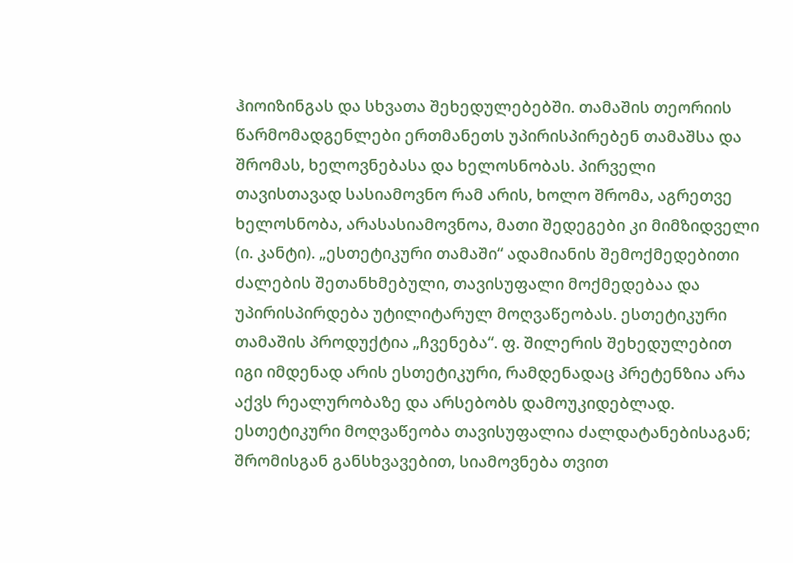ჰიოიზინგას და სხვათა შეხედულებებში. თამაშის თეორიის წარმომადგენლები ერთმანეთს უპირისპირებენ თამაშსა და შრომას, ხელოვნებასა და ხელოსნობას. პირველი თავისთავად სასიამოვნო რამ არის, ხოლო შრომა, აგრეთვე ხელოსნობა, არასასიამოვნოა, მათი შედეგები კი მიმზიდველი (ი. კანტი). „ესთეტიკური თამაში“ ადამიანის შემოქმედებითი ძალების შეთანხმებული, თავისუფალი მოქმედებაა და უპირისპირდება უტილიტარულ მოღვაწეობას. ესთეტიკური თამაშის პროდუქტია „ჩვენება“. ფ. შილერის შეხედულებით იგი იმდენად არის ესთეტიკური, რამდენადაც პრეტენზია არა აქვს რეალურობაზე და არსებობს დამოუკიდებლად. ესთეტიკური მოღვაწეობა თავისუფალია ძალდატანებისაგან; შრომისგან განსხვავებით, სიამოვნება თვით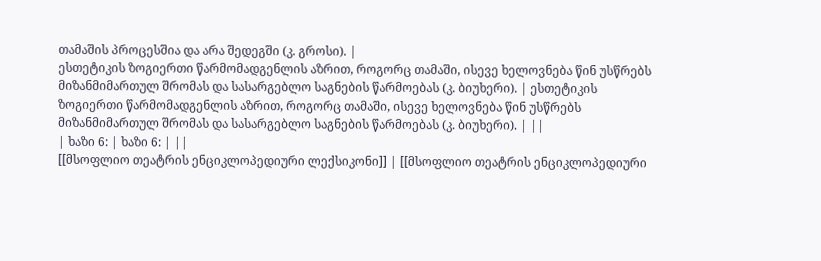თამაშის პროცესშია და არა შედეგში (კ. გროსი). |
ესთეტიკის ზოგიერთი წარმომადგენლის აზრით, როგორც თამაში, ისევე ხელოვნება წინ უსწრებს მიზანმიმართულ შრომას და სასარგებლო საგნების წარმოებას (კ. ბიუხერი). | ესთეტიკის ზოგიერთი წარმომადგენლის აზრით, როგორც თამაში, ისევე ხელოვნება წინ უსწრებს მიზანმიმართულ შრომას და სასარგებლო საგნების წარმოებას (კ. ბიუხერი). | ||
| ხაზი 6: | ხაზი 6: | ||
[[მსოფლიო თეატრის ენციკლოპედიური ლექსიკონი]] | [[მსოფლიო თეატრის ენციკლოპედიური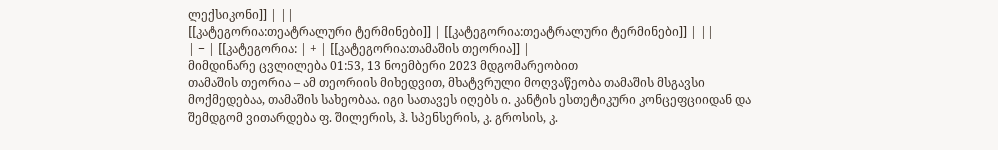ლექსიკონი]] | ||
[[კატეგორია:თეატრალური ტერმინები]] | [[კატეგორია:თეატრალური ტერმინები]] | ||
| − | [[კატეგორია: | + | [[კატეგორია:თამაშის თეორია]] |
მიმდინარე ცვლილება 01:53, 13 ნოემბერი 2023 მდგომარეობით
თამაშის თეორია – ამ თეორიის მიხედვით, მხატვრული მოღვაწეობა თამაშის მსგავსი მოქმედებაა, თამაშის სახეობაა. იგი სათავეს იღებს ი. კანტის ესთეტიკური კონცეფციიდან და შემდგომ ვითარდება ფ. შილერის, ჰ. სპენსერის, კ. გროსის, კ.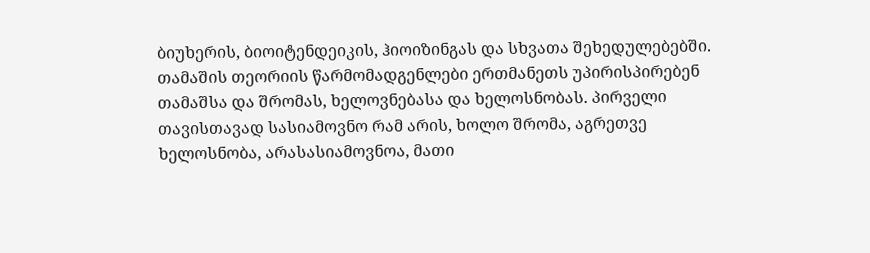ბიუხერის, ბიოიტენდეიკის, ჰიოიზინგას და სხვათა შეხედულებებში. თამაშის თეორიის წარმომადგენლები ერთმანეთს უპირისპირებენ თამაშსა და შრომას, ხელოვნებასა და ხელოსნობას. პირველი თავისთავად სასიამოვნო რამ არის, ხოლო შრომა, აგრეთვე ხელოსნობა, არასასიამოვნოა, მათი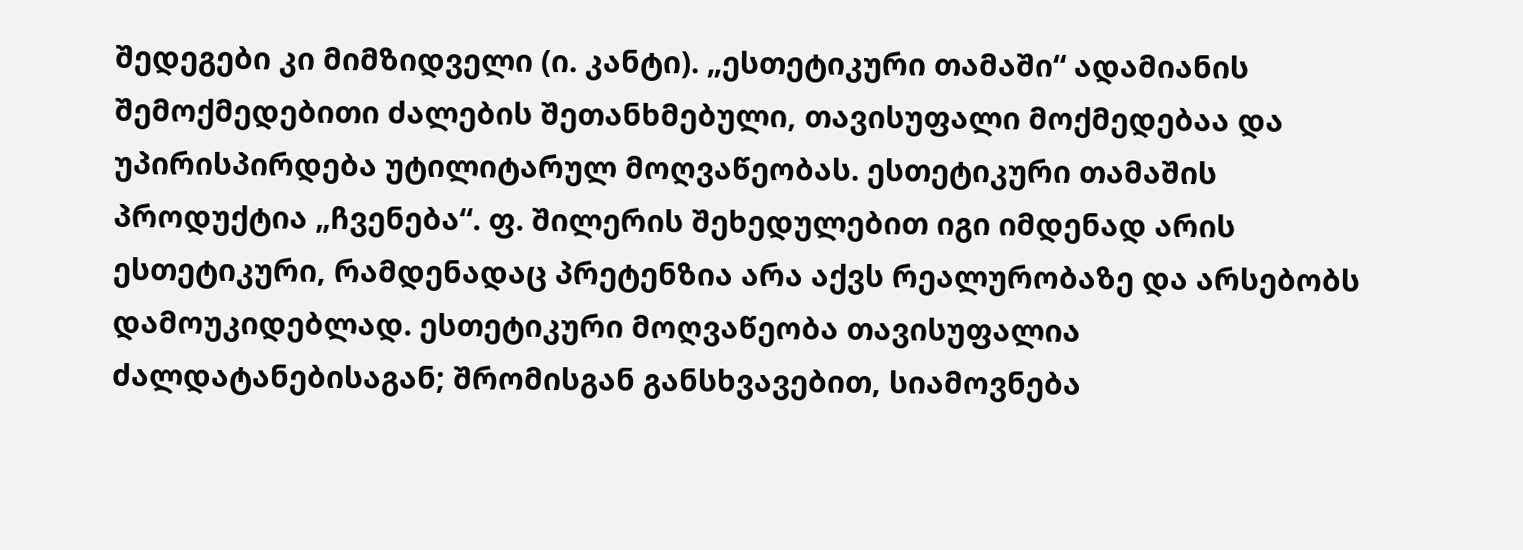შედეგები კი მიმზიდველი (ი. კანტი). „ესთეტიკური თამაში“ ადამიანის შემოქმედებითი ძალების შეთანხმებული, თავისუფალი მოქმედებაა და უპირისპირდება უტილიტარულ მოღვაწეობას. ესთეტიკური თამაშის პროდუქტია „ჩვენება“. ფ. შილერის შეხედულებით იგი იმდენად არის ესთეტიკური, რამდენადაც პრეტენზია არა აქვს რეალურობაზე და არსებობს დამოუკიდებლად. ესთეტიკური მოღვაწეობა თავისუფალია ძალდატანებისაგან; შრომისგან განსხვავებით, სიამოვნება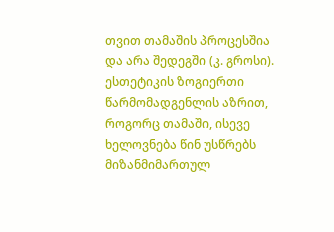თვით თამაშის პროცესშია და არა შედეგში (კ. გროსი).
ესთეტიკის ზოგიერთი წარმომადგენლის აზრით, როგორც თამაში, ისევე ხელოვნება წინ უსწრებს მიზანმიმართულ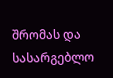შრომას და სასარგებლო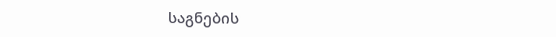საგნების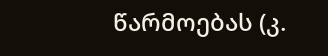წარმოებას (კ.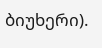ბიუხერი).